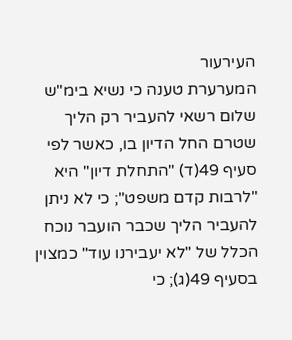העירעור
המערערת טענה כי נשיא בימ"ש שלום רשאי להעביר רק הליך שטרם החל הדיון בו, כאשר לפי סעיף 49(ד) "התחלת דיון" היא "לרבות קדם משפט"; כי לא ניתן להעביר הליך שכבר הועבר נוכח הכלל של "לא יעבירנו עוד" כמצוין בסעיף 49(ג); כי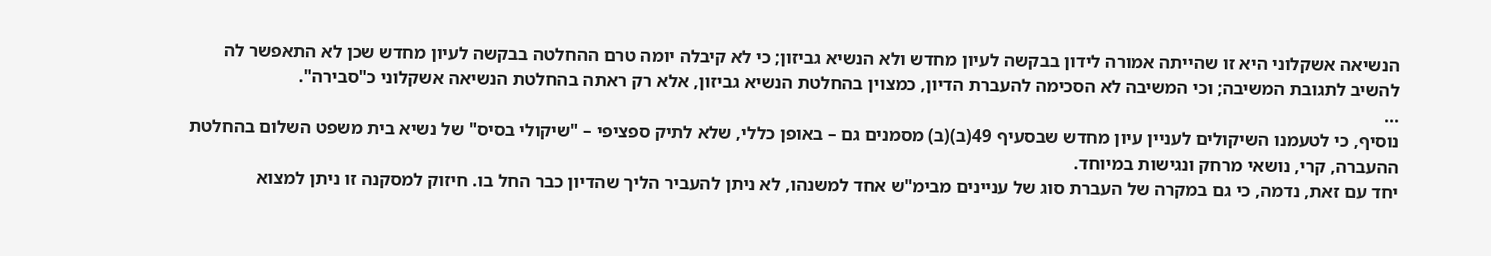הנשיאה אשקלוני היא זו שהייתה אמורה לידון בבקשה לעיון מחדש ולא הנשיא גביזון; כי לא קיבלה יומה טרם ההחלטה בבקשה לעיון מחדש שכן לא התאפשר לה להשיב לתגובת המשיבה; וכי המשיבה לא הסכימה להעברת הדיון, כמצוין בהחלטת הנשיא גביזון, אלא רק ראתה בהחלטת הנשיאה אשקלוני כ"סבירה".
...
נוסיף, כי לטעמנו השיקולים לעניין עיון מחדש שבסעיף 49(ב)(ב) מסמנים גם – באופן כללי, שלא לתיק ספציפי – "שיקולי בסיס" של נשיא בית משפט השלום בהחלטת ההעברה, קרי, נושאי מרחק ונגישות במיוחד.
יחד עם זאת, נדמה, כי גם במקרה של העברת סוג של עניינים מבימ"ש אחד למשנהו, לא ניתן להעביר הליך שהדיון כבר החל בו. חיזוק למסקנה זו ניתן למצוא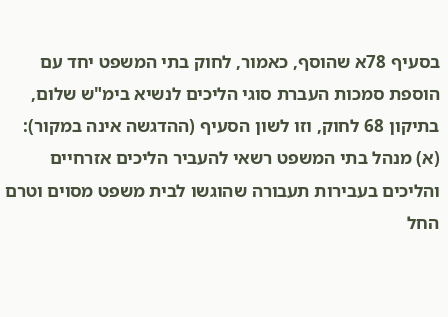בסעיף 78א שהוסף, כאמור, לחוק בתי המשפט יחד עם הוספת סמכות העברת סוגי הליכים לנשיא בימ"ש שלום, בתיקון 68 לחוק, וזו לשון הסעיף (ההדגשה אינה במקור):
(א) מנהל בתי המשפט רשאי להעביר הליכים אזרחיים והליכים בעבירות תעבורה שהוגשו לבית משפט מסוים וטרם החל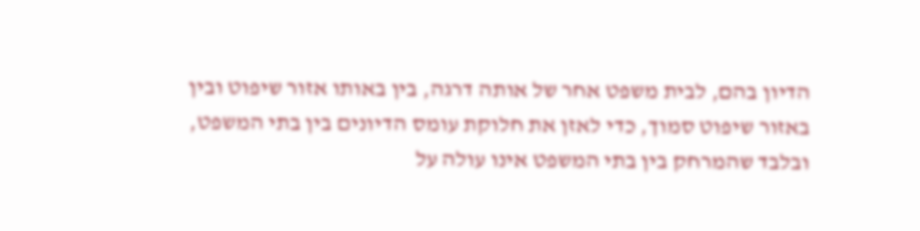הדיון בהם, לבית משפט אחר של אותה דרגה, בין באותו אזור שיפוט ובין באזור שיפוט סמוך, כדי לאזן את חלוקת עומס הדיונים בין בתי המשפט, ובלבד שהמרחק בין בתי המשפט אינו עולה על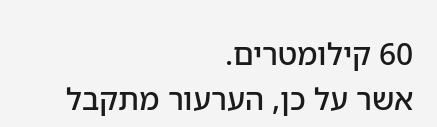60 קילומטרים.
אשר על כן, הערעור מתקבל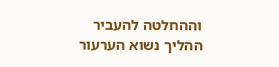וההחלטה להעביר ההליך נשוא הערעור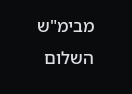מבימ"ש השלום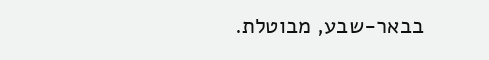בבאר-שבע, מבוטלת.